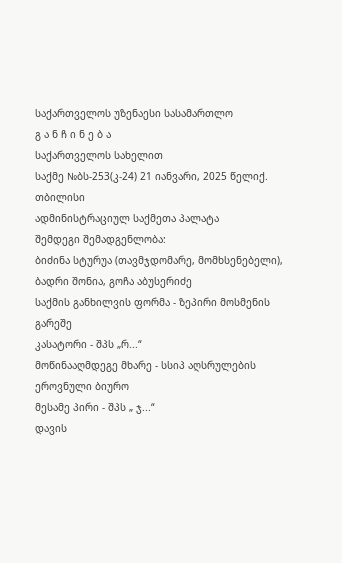საქართველოს უზენაესი სასამართლო
გ ა ნ ჩ ი ნ ე ბ ა
საქართველოს სახელით
საქმე №ბს-253(კ-24) 21 იანვარი, 2025 წელიქ. თბილისი
ადმინისტრაციულ საქმეთა პალატა
შემდეგი შემადგენლობა:
ბიძინა სტურუა (თავმჯდომარე, მომხსენებელი),
ბადრი შონია, გოჩა აბუსერიძე
საქმის განხილვის ფორმა - ზეპირი მოსმენის გარეშე
კასატორი - შპს „რ...“
მოწინააღმდეგე მხარე - სსიპ აღსრულების ეროვნული ბიურო
მესამე პირი - შპს „ ჯ...“
დავის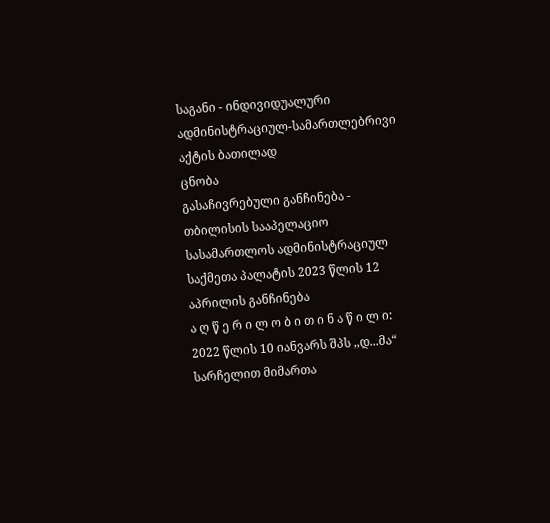საგანი - ინდივიდუალური ადმინისტრაციულ-სამართლებრივი აქტის ბათილად
ცნობა
გასაჩივრებული განჩინება - თბილისის სააპელაციო სასამართლოს ადმინისტრაციულ საქმეთა პალატის 2023 წლის 12 აპრილის განჩინება
ა ღ წ ე რ ი ლ ო ბ ი თ ი ნ ა წ ი ლ ი:
2022 წლის 10 იანვარს შპს ,,დ...მა“ სარჩელით მიმართა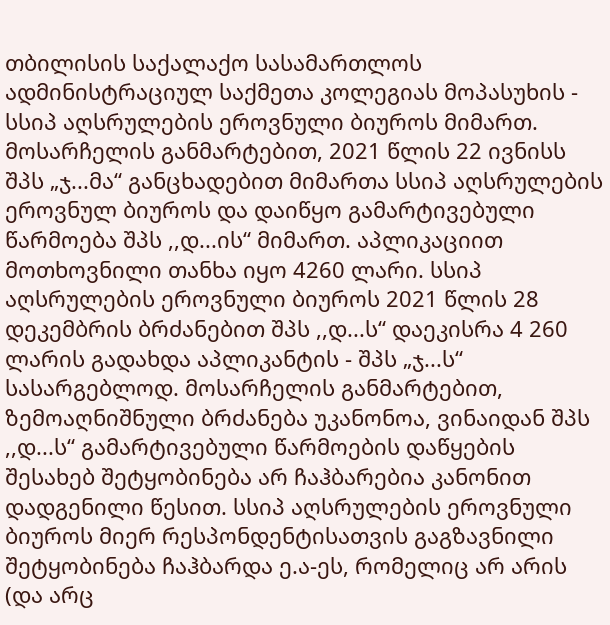თბილისის საქალაქო სასამართლოს ადმინისტრაციულ საქმეთა კოლეგიას მოპასუხის - სსიპ აღსრულების ეროვნული ბიუროს მიმართ.
მოსარჩელის განმარტებით, 2021 წლის 22 ივნისს შპს „ჯ...მა“ განცხადებით მიმართა სსიპ აღსრულების ეროვნულ ბიუროს და დაიწყო გამარტივებული წარმოება შპს ,,დ...ის“ მიმართ. აპლიკაციით მოთხოვნილი თანხა იყო 4260 ლარი. სსიპ აღსრულების ეროვნული ბიუროს 2021 წლის 28 დეკემბრის ბრძანებით შპს ,,დ...ს“ დაეკისრა 4 260 ლარის გადახდა აპლიკანტის - შპს „ჯ...ს“ სასარგებლოდ. მოსარჩელის განმარტებით, ზემოაღნიშნული ბრძანება უკანონოა, ვინაიდან შპს ,,დ...ს“ გამარტივებული წარმოების დაწყების შესახებ შეტყობინება არ ჩაჰბარებია კანონით დადგენილი წესით. სსიპ აღსრულების ეროვნული ბიუროს მიერ რესპონდენტისათვის გაგზავნილი შეტყობინება ჩაჰბარდა ე.ა-ეს, რომელიც არ არის (და არც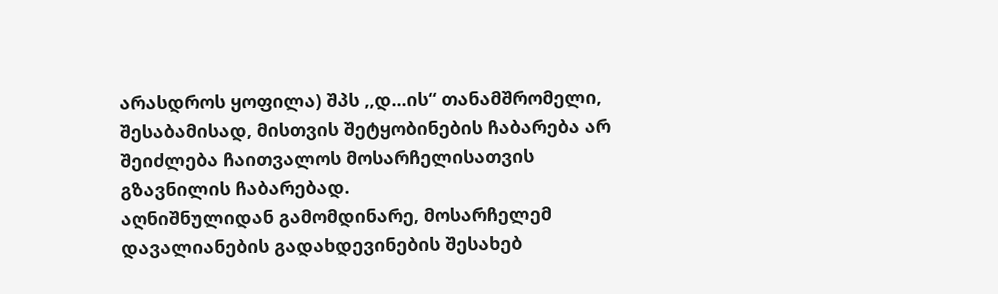არასდროს ყოფილა) შპს ,,დ...ის“ თანამშრომელი, შესაბამისად, მისთვის შეტყობინების ჩაბარება არ შეიძლება ჩაითვალოს მოსარჩელისათვის გზავნილის ჩაბარებად.
აღნიშნულიდან გამომდინარე, მოსარჩელემ დავალიანების გადახდევინების შესახებ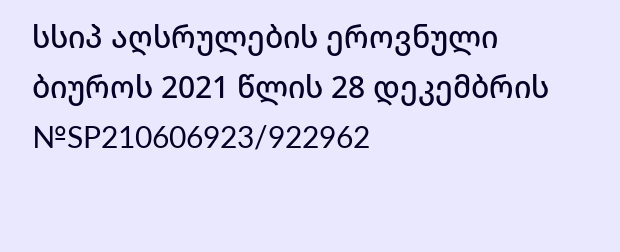სსიპ აღსრულების ეროვნული ბიუროს 2021 წლის 28 დეკემბრის №SP210606923/922962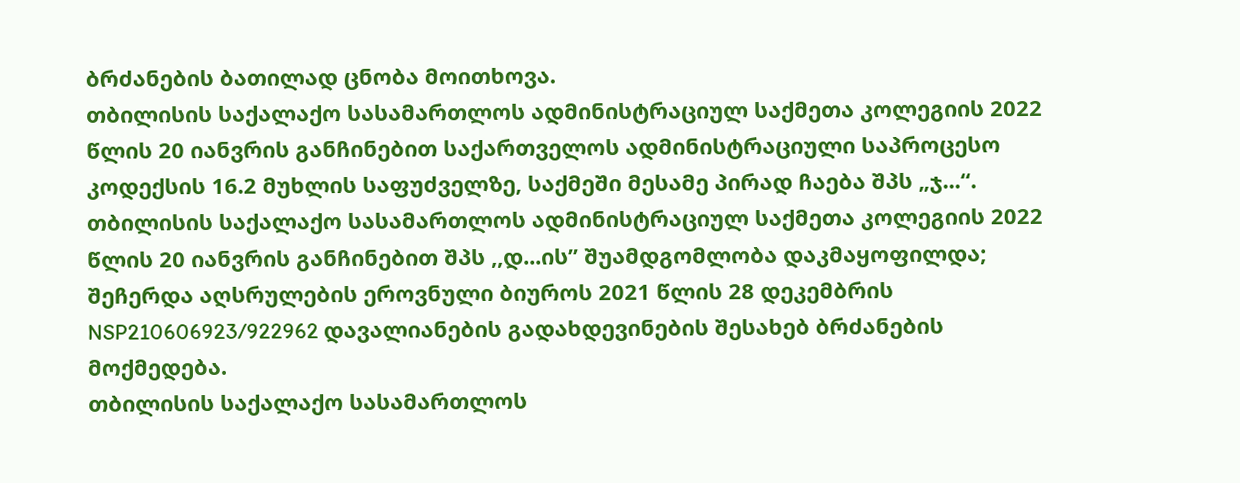ბრძანების ბათილად ცნობა მოითხოვა.
თბილისის საქალაქო სასამართლოს ადმინისტრაციულ საქმეთა კოლეგიის 2022 წლის 20 იანვრის განჩინებით საქართველოს ადმინისტრაციული საპროცესო კოდექსის 16.2 მუხლის საფუძველზე, საქმეში მესამე პირად ჩაება შპს „ჯ...“.
თბილისის საქალაქო სასამართლოს ადმინისტრაციულ საქმეთა კოლეგიის 2022 წლის 20 იანვრის განჩინებით შპს ,,დ...ის’’ შუამდგომლობა დაკმაყოფილდა; შეჩერდა აღსრულების ეროვნული ბიუროს 2021 წლის 28 დეკემბრის NSP210606923/922962 დავალიანების გადახდევინების შესახებ ბრძანების მოქმედება.
თბილისის საქალაქო სასამართლოს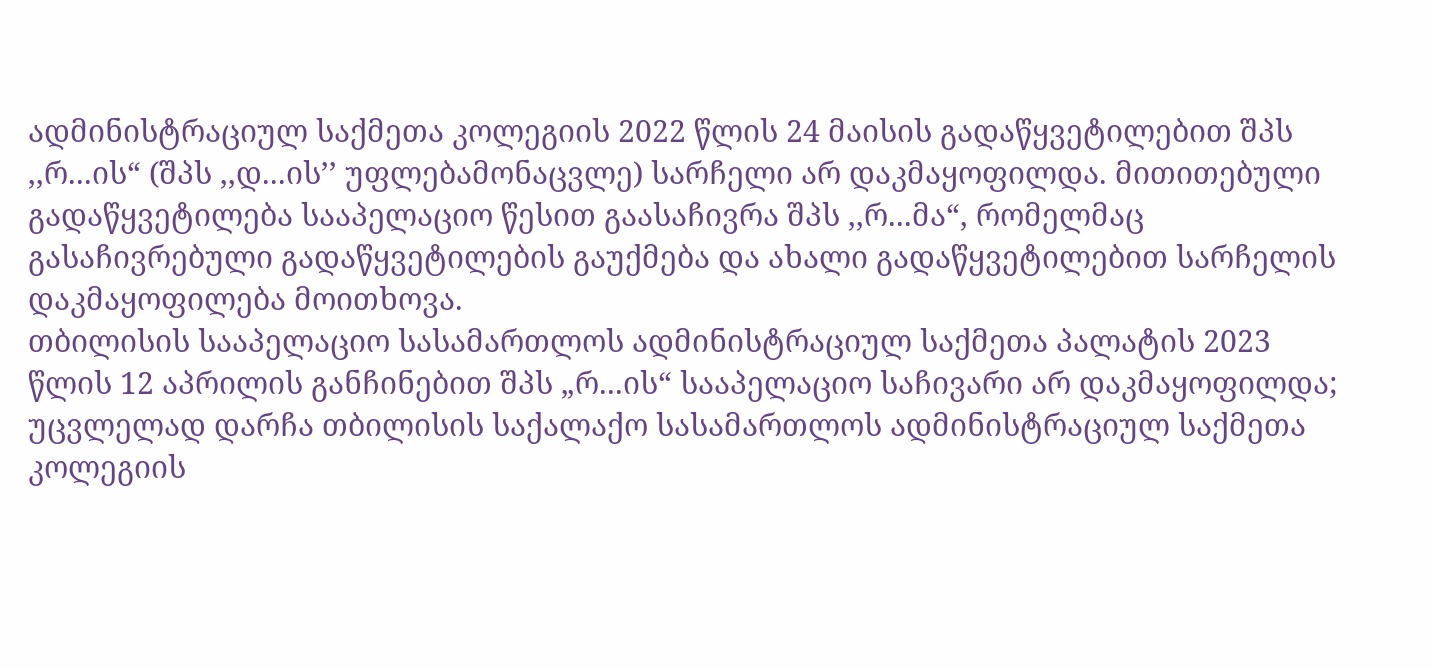ადმინისტრაციულ საქმეთა კოლეგიის 2022 წლის 24 მაისის გადაწყვეტილებით შპს ,,რ...ის“ (შპს ,,დ...ის’’ უფლებამონაცვლე) სარჩელი არ დაკმაყოფილდა. მითითებული გადაწყვეტილება სააპელაციო წესით გაასაჩივრა შპს ,,რ...მა“, რომელმაც გასაჩივრებული გადაწყვეტილების გაუქმება და ახალი გადაწყვეტილებით სარჩელის დაკმაყოფილება მოითხოვა.
თბილისის სააპელაციო სასამართლოს ადმინისტრაციულ საქმეთა პალატის 2023 წლის 12 აპრილის განჩინებით შპს „რ...ის“ სააპელაციო საჩივარი არ დაკმაყოფილდა; უცვლელად დარჩა თბილისის საქალაქო სასამართლოს ადმინისტრაციულ საქმეთა კოლეგიის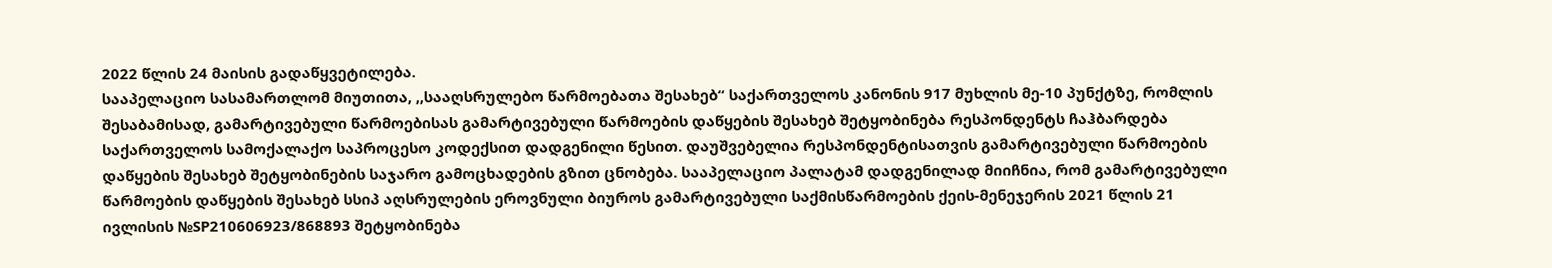2022 წლის 24 მაისის გადაწყვეტილება.
სააპელაციო სასამართლომ მიუთითა, ,,სააღსრულებო წარმოებათა შესახებ“ საქართველოს კანონის 917 მუხლის მე-10 პუნქტზე, რომლის შესაბამისად, გამარტივებული წარმოებისას გამარტივებული წარმოების დაწყების შესახებ შეტყობინება რესპონდენტს ჩაჰბარდება საქართველოს სამოქალაქო საპროცესო კოდექსით დადგენილი წესით. დაუშვებელია რესპონდენტისათვის გამარტივებული წარმოების დაწყების შესახებ შეტყობინების საჯარო გამოცხადების გზით ცნობება. სააპელაციო პალატამ დადგენილად მიიჩნია, რომ გამარტივებული წარმოების დაწყების შესახებ სსიპ აღსრულების ეროვნული ბიუროს გამარტივებული საქმისწარმოების ქეის-მენეჯერის 2021 წლის 21 ივლისის №SP210606923/868893 შეტყობინება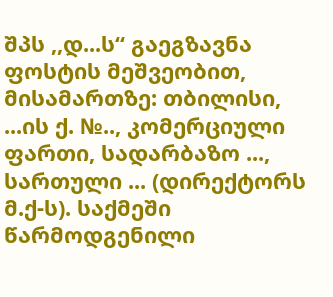შპს ,,დ...ს“ გაეგზავნა ფოსტის მეშვეობით, მისამართზე: თბილისი, ...ის ქ. №.., კომერციული ფართი, სადარბაზო ..., სართული ... (დირექტორს მ.ქ-ს). საქმეში წარმოდგენილი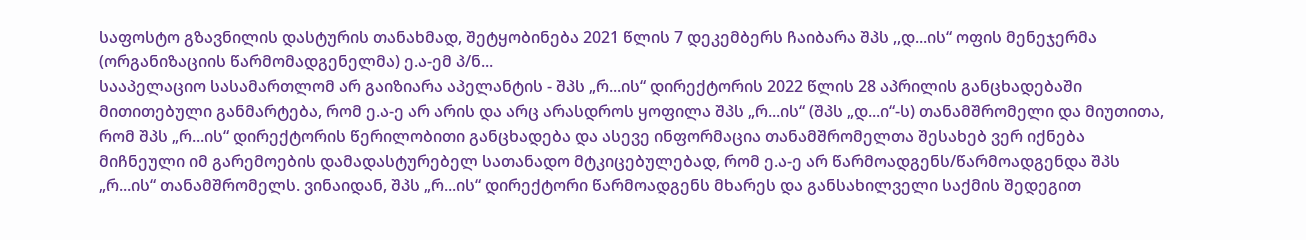საფოსტო გზავნილის დასტურის თანახმად, შეტყობინება 2021 წლის 7 დეკემბერს ჩაიბარა შპს ,,დ...ის“ ოფის მენეჯერმა (ორგანიზაციის წარმომადგენელმა) ე.ა-ემ პ/ნ...
სააპელაციო სასამართლომ არ გაიზიარა აპელანტის - შპს „რ...ის“ დირექტორის 2022 წლის 28 აპრილის განცხადებაში მითითებული განმარტება, რომ ე.ა-ე არ არის და არც არასდროს ყოფილა შპს „რ...ის“ (შპს „დ...ი“-ს) თანამშრომელი და მიუთითა, რომ შპს „რ...ის“ დირექტორის წერილობითი განცხადება და ასევე ინფორმაცია თანამშრომელთა შესახებ ვერ იქნება მიჩნეული იმ გარემოების დამადასტურებელ სათანადო მტკიცებულებად, რომ ე.ა-ე არ წარმოადგენს/წარმოადგენდა შპს „რ...ის“ თანამშრომელს. ვინაიდან, შპს „რ...ის“ დირექტორი წარმოადგენს მხარეს და განსახილველი საქმის შედეგით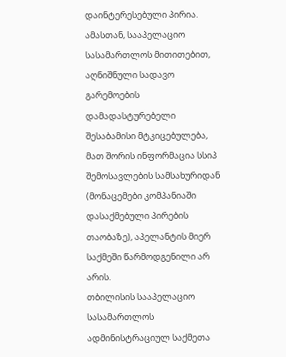დაინტერესებული პირია. ამასთან, სააპელაციო სასამართლოს მითითებით, აღნიშნული სადავო გარემოების დამადასტურებელი შესაბამისი მტკიცებულება, მათ შორის ინფორმაცია სსიპ შემოსავლების სამსახურიდან (მონაცემები კომპანიაში დასაქმებული პირების თაობაზე), აპელანტის მიერ საქმეში წარმოდგენილი არ არის.
თბილისის სააპელაციო სასამართლოს ადმინისტრაციულ საქმეთა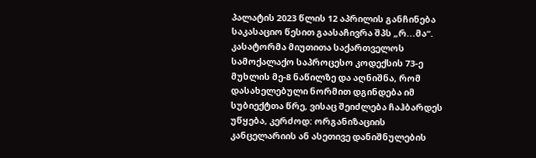პალატის 2023 წლის 12 აპრილის განჩინება საკასაციო წესით გაასაჩივრა შპს „რ...მა“.
კასატორმა მიუთითა საქართველოს სამოქალაქო საპროცესო კოდექსის 73-ე მუხლის მე-8 ნაწილზე და აღნიშნა, რომ დასახელებული ნორმით დგინდება იმ სუბიექტთა წრე, ვისაც შეიძლება ჩაჰბარდეს უწყება, კერძოდ: ორგანიზაციის კანცელარიის ან ასეთივე დანიშნულების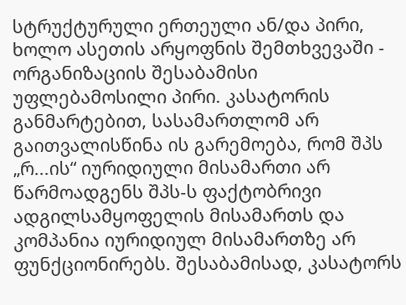სტრუქტურული ერთეული ან/და პირი, ხოლო ასეთის არყოფნის შემთხვევაში - ორგანიზაციის შესაბამისი უფლებამოსილი პირი. კასატორის განმარტებით, სასამართლომ არ გაითვალისწინა ის გარემოება, რომ შპს „რ...ის“ იურიდიული მისამართი არ წარმოადგენს შპს-ს ფაქტობრივი ადგილსამყოფელის მისამართს და კომპანია იურიდიულ მისამართზე არ ფუნქციონირებს. შესაბამისად, კასატორს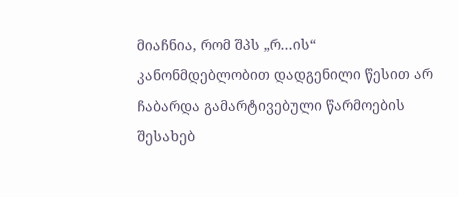მიაჩნია, რომ შპს „რ...ის“ კანონმდებლობით დადგენილი წესით არ ჩაბარდა გამარტივებული წარმოების შესახებ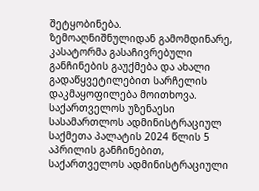შეტყობინება.
ზემოაღნიშნულიდან გამომდინარე, კასატორმა გასაჩივრებული განჩინების გაუქმება და ახალი გადაწყვეტილებით სარჩელის დაკმაყოფილება მოითხოვა.
საქართველოს უზენაესი სასამართლოს ადმინისტრაციულ საქმეთა პალატის 2024 წლის 5 აპრილის განჩინებით, საქართველოს ადმინისტრაციული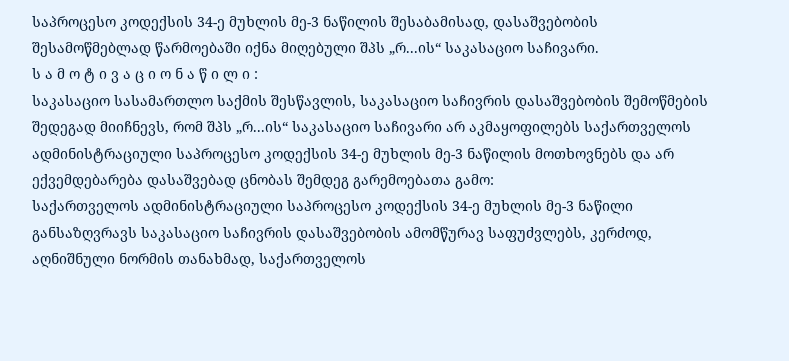საპროცესო კოდექსის 34-ე მუხლის მე-3 ნაწილის შესაბამისად, დასაშვებობის შესამოწმებლად წარმოებაში იქნა მიღებული შპს „რ...ის“ საკასაციო საჩივარი.
ს ა მ ო ტ ი ვ ა ც ი ო ნ ა წ ი ლ ი :
საკასაციო სასამართლო საქმის შესწავლის, საკასაციო საჩივრის დასაშვებობის შემოწმების შედეგად მიიჩნევს, რომ შპს „რ...ის“ საკასაციო საჩივარი არ აკმაყოფილებს საქართველოს ადმინისტრაციული საპროცესო კოდექსის 34-ე მუხლის მე-3 ნაწილის მოთხოვნებს და არ ექვემდებარება დასაშვებად ცნობას შემდეგ გარემოებათა გამო:
საქართველოს ადმინისტრაციული საპროცესო კოდექსის 34-ე მუხლის მე-3 ნაწილი განსაზღვრავს საკასაციო საჩივრის დასაშვებობის ამომწურავ საფუძვლებს, კერძოდ, აღნიშნული ნორმის თანახმად, საქართველოს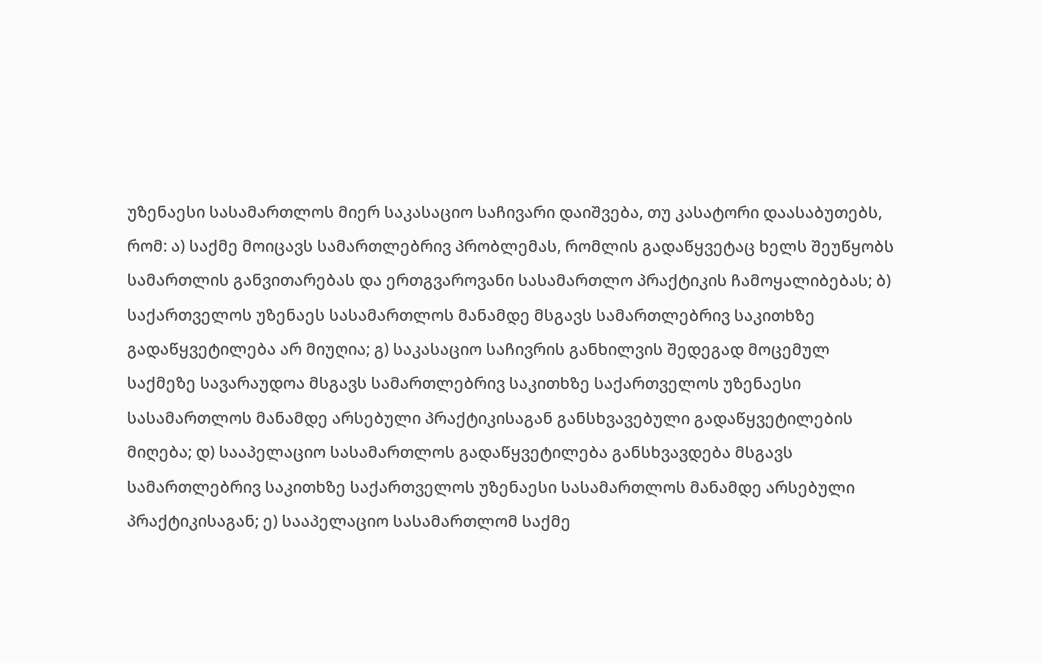უზენაესი სასამართლოს მიერ საკასაციო საჩივარი დაიშვება, თუ კასატორი დაასაბუთებს, რომ: ა) საქმე მოიცავს სამართლებრივ პრობლემას, რომლის გადაწყვეტაც ხელს შეუწყობს სამართლის განვითარებას და ერთგვაროვანი სასამართლო პრაქტიკის ჩამოყალიბებას; ბ) საქართველოს უზენაეს სასამართლოს მანამდე მსგავს სამართლებრივ საკითხზე გადაწყვეტილება არ მიუღია; გ) საკასაციო საჩივრის განხილვის შედეგად მოცემულ საქმეზე სავარაუდოა მსგავს სამართლებრივ საკითხზე საქართველოს უზენაესი სასამართლოს მანამდე არსებული პრაქტიკისაგან განსხვავებული გადაწყვეტილების მიღება; დ) სააპელაციო სასამართლოს გადაწყვეტილება განსხვავდება მსგავს სამართლებრივ საკითხზე საქართველოს უზენაესი სასამართლოს მანამდე არსებული პრაქტიკისაგან; ე) სააპელაციო სასამართლომ საქმე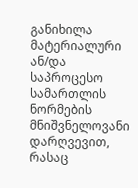განიხილა მატერიალური ან/და საპროცესო სამართლის ნორმების მნიშვნელოვანი დარღვევით, რასაც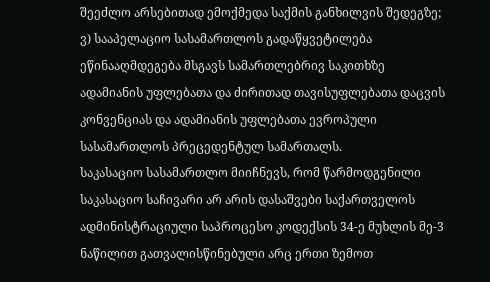შეეძლო არსებითად ემოქმედა საქმის განხილვის შედეგზე; ვ) სააპელაციო სასამართლოს გადაწყვეტილება ეწინააღმდეგება მსგავს სამართლებრივ საკითხზე ადამიანის უფლებათა და ძირითად თავისუფლებათა დაცვის კონვენციას და ადამიანის უფლებათა ევროპული სასამართლოს პრეცედენტულ სამართალს.
საკასაციო სასამართლო მიიჩნევს, რომ წარმოდგენილი საკასაციო საჩივარი არ არის დასაშვები საქართველოს ადმინისტრაციული საპროცესო კოდექსის 34-ე მუხლის მე-3 ნაწილით გათვალისწინებული არც ერთი ზემოთ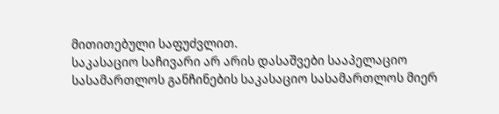მითითებული საფუძვლით.
საკასაციო საჩივარი არ არის დასაშვები სააპელაციო სასამართლოს განჩინების საკასაციო სასამართლოს მიერ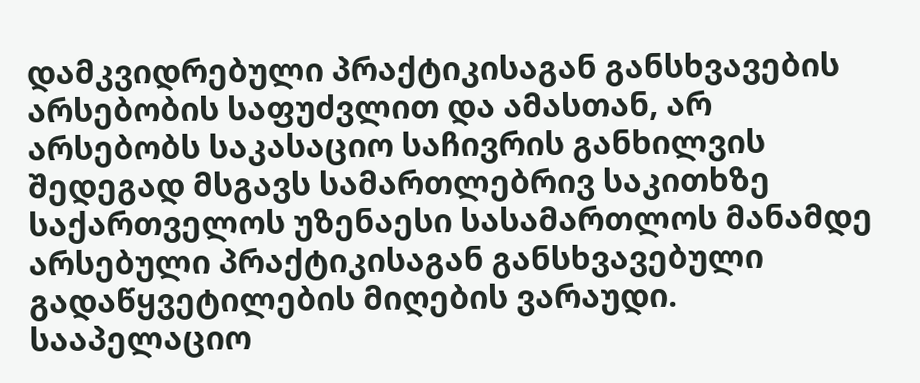დამკვიდრებული პრაქტიკისაგან განსხვავების არსებობის საფუძვლით და ამასთან, არ არსებობს საკასაციო საჩივრის განხილვის შედეგად მსგავს სამართლებრივ საკითხზე საქართველოს უზენაესი სასამართლოს მანამდე არსებული პრაქტიკისაგან განსხვავებული გადაწყვეტილების მიღების ვარაუდი. სააპელაციო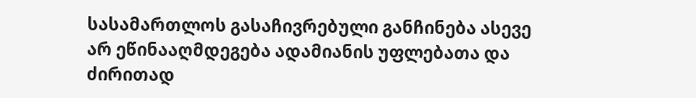სასამართლოს გასაჩივრებული განჩინება ასევე არ ეწინააღმდეგება ადამიანის უფლებათა და ძირითად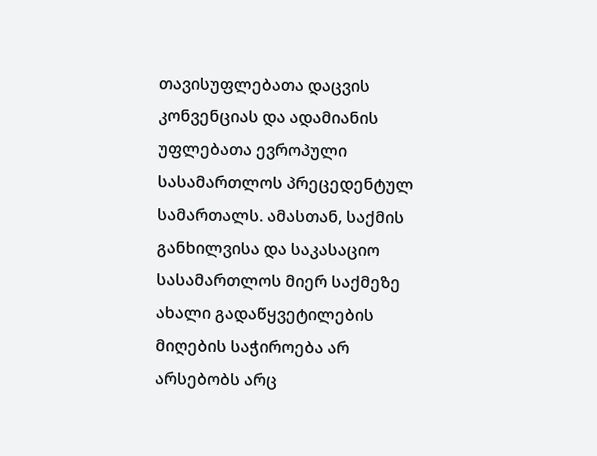თავისუფლებათა დაცვის კონვენციას და ადამიანის უფლებათა ევროპული სასამართლოს პრეცედენტულ სამართალს. ამასთან, საქმის განხილვისა და საკასაციო სასამართლოს მიერ საქმეზე ახალი გადაწყვეტილების მიღების საჭიროება არ არსებობს არც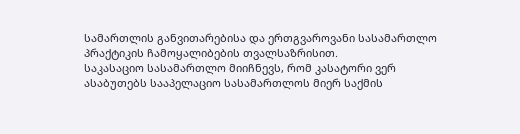სამართლის განვითარებისა და ერთგვაროვანი სასამართლო პრაქტიკის ჩამოყალიბების თვალსაზრისით.
საკასაციო სასამართლო მიიჩნევს, რომ კასატორი ვერ ასაბუთებს სააპელაციო სასამართლოს მიერ საქმის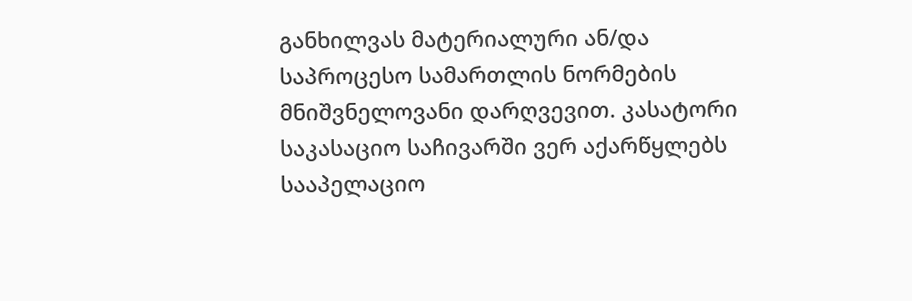განხილვას მატერიალური ან/და საპროცესო სამართლის ნორმების მნიშვნელოვანი დარღვევით. კასატორი საკასაციო საჩივარში ვერ აქარწყლებს სააპელაციო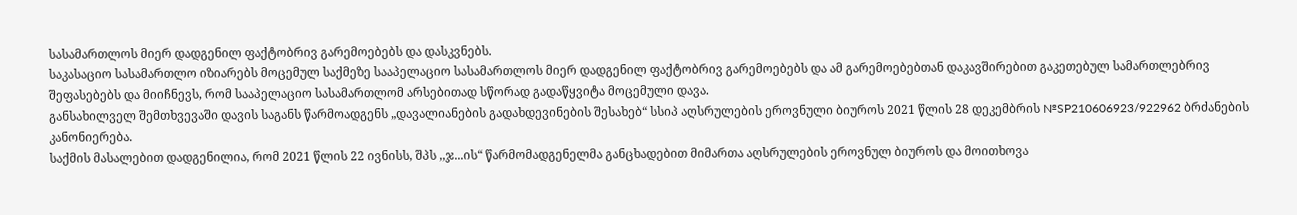სასამართლოს მიერ დადგენილ ფაქტობრივ გარემოებებს და დასკვნებს.
საკასაციო სასამართლო იზიარებს მოცემულ საქმეზე სააპელაციო სასამართლოს მიერ დადგენილ ფაქტობრივ გარემოებებს და ამ გარემოებებთან დაკავშირებით გაკეთებულ სამართლებრივ შეფასებებს და მიიჩნევს, რომ სააპელაციო სასამართლომ არსებითად სწორად გადაწყვიტა მოცემული დავა.
განსახილველ შემთხვევაში დავის საგანს წარმოადგენს „დავალიანების გადახდევინების შესახებ“ სსიპ აღსრულების ეროვნული ბიუროს 2021 წლის 28 დეკემბრის №SP210606923/922962 ბრძანების კანონიერება.
საქმის მასალებით დადგენილია, რომ 2021 წლის 22 ივნისს, შპს ,,ჯ...ის“ წარმომადგენელმა განცხადებით მიმართა აღსრულების ეროვნულ ბიუროს და მოითხოვა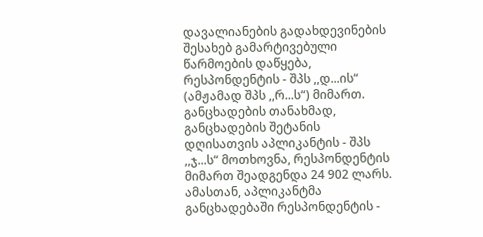დავალიანების გადახდევინების შესახებ გამარტივებული წარმოების დაწყება, რესპონდენტის - შპს ,,დ...ის“ (ამჟამად შპს ,,რ...ს“) მიმართ. განცხადების თანახმად, განცხადების შეტანის დღისათვის აპლიკანტის - შპს ,,ჯ...ს“ მოთხოვნა, რესპონდენტის მიმართ შეადგენდა 24 902 ლარს. ამასთან, აპლიკანტმა განცხადებაში რესპონდენტის -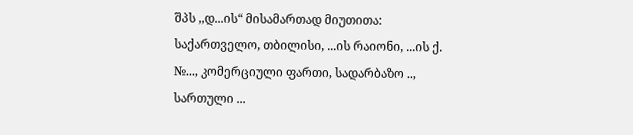შპს ,,დ...ის“ მისამართად მიუთითა: საქართველო, თბილისი, ...ის რაიონი, ...ის ქ. №..., კომერციული ფართი, სადარბაზო .., სართული ...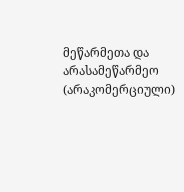მეწარმეთა და არასამეწარმეო (არაკომერციული)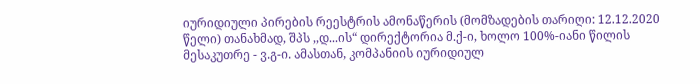იურიდიული პირების რეესტრის ამონაწერის (მომზადების თარიღი: 12.12.2020 წელი) თანახმად, შპს ,,დ...ის“ დირექტორია მ.ქ-ი, ხოლო 100%-იანი წილის მესაკუთრე - ვ.გ-ი. ამასთან, კომპანიის იურიდიულ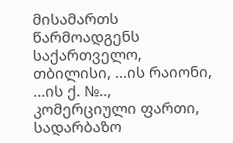მისამართს წარმოადგენს საქართველო, თბილისი, ...ის რაიონი, ...ის ქ. №.., კომერციული ფართი, სადარბაზო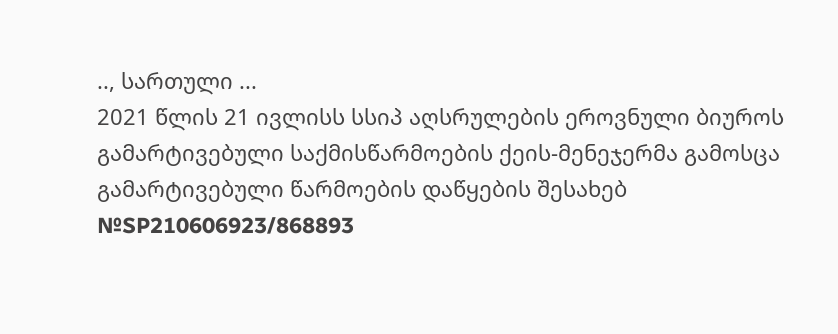.., სართული ...
2021 წლის 21 ივლისს სსიპ აღსრულების ეროვნული ბიუროს გამარტივებული საქმისწარმოების ქეის-მენეჯერმა გამოსცა გამარტივებული წარმოების დაწყების შესახებ №SP210606923/868893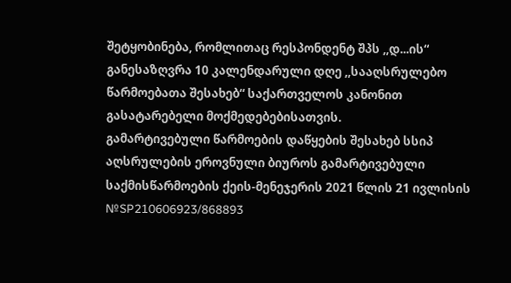შეტყობინება, რომლითაც რესპონდენტ შპს ,,დ...ის“ განესაზღვრა 10 კალენდარული დღე ,,სააღსრულებო წარმოებათა შესახებ“ საქართველოს კანონით გასატარებელი მოქმედებებისათვის.
გამარტივებული წარმოების დაწყების შესახებ სსიპ აღსრულების ეროვნული ბიუროს გამარტივებული საქმისწარმოების ქეის-მენეჯერის 2021 წლის 21 ივლისის №SP210606923/868893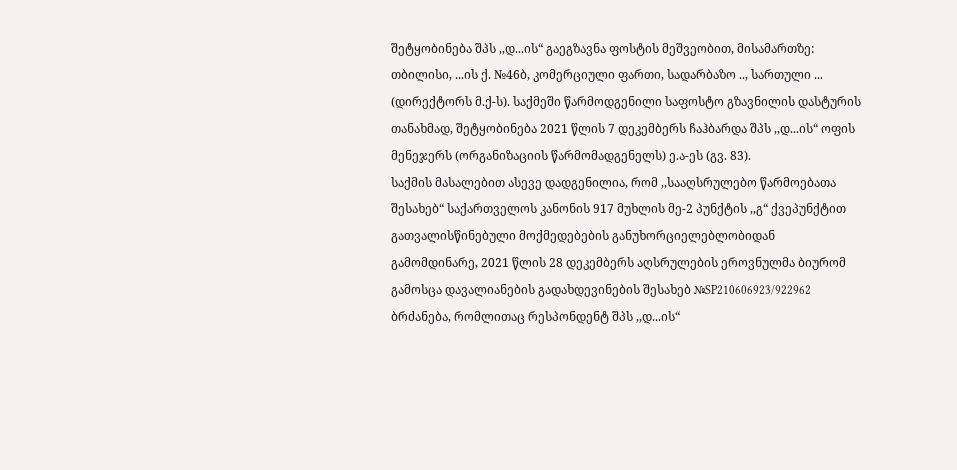შეტყობინება შპს ,,დ...ის“ გაეგზავნა ფოსტის მეშვეობით, მისამართზე: თბილისი, ...ის ქ. №46ბ, კომერციული ფართი, სადარბაზო .., სართული ... (დირექტორს მ.ქ-ს). საქმეში წარმოდგენილი საფოსტო გზავნილის დასტურის თანახმად, შეტყობინება 2021 წლის 7 დეკემბერს ჩაჰბარდა შპს ,,დ...ის“ ოფის მენეჯერს (ორგანიზაციის წარმომადგენელს) ე.ა-ეს (გვ. 83).
საქმის მასალებით ასევე დადგენილია, რომ ,,სააღსრულებო წარმოებათა შესახებ“ საქართველოს კანონის 917 მუხლის მე-2 პუნქტის ,,გ“ ქვეპუნქტით გათვალისწინებული მოქმედებების განუხორციელებლობიდან გამომდინარე, 2021 წლის 28 დეკემბერს აღსრულების ეროვნულმა ბიურომ გამოსცა დავალიანების გადახდევინების შესახებ №SP210606923/922962 ბრძანება, რომლითაც რესპონდენტ შპს ,,დ...ის“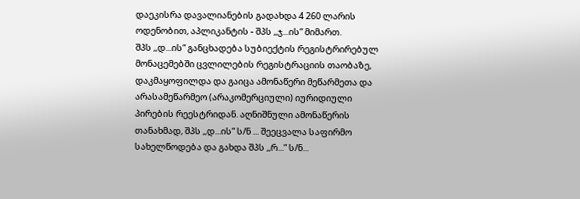დაეკისრა დავალიანების გადახდა 4 260 ლარის ოდენობით, აპლიკანტის - შპს ,,ჯ...ის“ მიმართ.
შპს ,,დ...ის“ განცხადება სუბიექტის რეგისტრირებულ მონაცემებში ცვლილების რეგისტრაციის თაობაზე, დაკმაყოფილდა და გაიცა ამონაწერი მეწარმეთა და არასამეწარმეო (არაკომერციული) იურიდიული პირების რეესტრიდან. აღნიშნული ამონაწერის თანახმად, შპს ,,დ...ის“ ს/ნ ... შეეცვალა საფირმო სახელწოდება და გახდა შპს ,,რ...“ ს/ნ...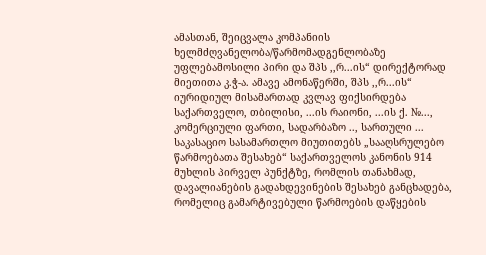ამასთან, შეიცვალა კომპანიის ხელმძღვანელობა/წარმომადგენლობაზე უფლებამოსილი პირი და შპს ,,რ...ის“ დირექტორად მიეთითა კ.ჭ-ა. ამავე ამონაწერში, შპს ,,რ...ის“ იურიდიულ მისამართად კვლავ ფიქსირდება საქართველო, თბილისი, ...ის რაიონი, ...ის ქ. №..., კომერციული ფართი, სადარბაზო .., სართული ...
საკასაციო სასამართლო მიუთითებს „სააღსრულებო წარმოებათა შესახებ“ საქართველოს კანონის 914 მუხლის პირველ პუნქტზე, რომლის თანახმად, დავალიანების გადახდევინების შესახებ განცხადება, რომელიც გამარტივებული წარმოების დაწყების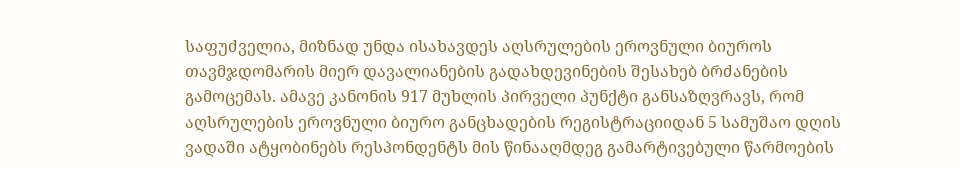საფუძველია, მიზნად უნდა ისახავდეს აღსრულების ეროვნული ბიუროს თავმჯდომარის მიერ დავალიანების გადახდევინების შესახებ ბრძანების გამოცემას. ამავე კანონის 917 მუხლის პირველი პუნქტი განსაზღვრავს, რომ აღსრულების ეროვნული ბიურო განცხადების რეგისტრაციიდან 5 სამუშაო დღის ვადაში ატყობინებს რესპონდენტს მის წინააღმდეგ გამარტივებული წარმოების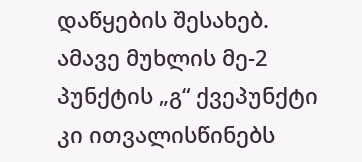დაწყების შესახებ. ამავე მუხლის მე-2 პუნქტის „გ“ ქვეპუნქტი კი ითვალისწინებს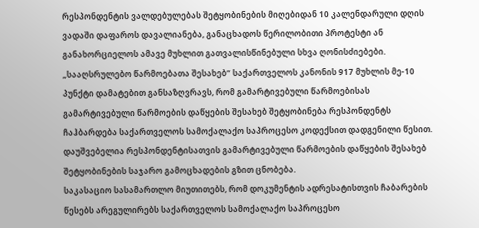რესპონდენტის ვალდებულებას შეტყობინების მიღებიდან 10 კალენდარული დღის ვადაში დაფაროს დავალიანება, განაცხადოს წერილობითი პროტესტი ან განახორციელოს ამავე მუხლით გათვალისწინებული სხვა ღონისძიებები. „სააღსრულებო წარმოებათა შესახებ“ საქართველოს კანონის 917 მუხლის მე-10 პუნქტი დამატებით განსაზღვრავს, რომ გამარტივებული წარმოებისას გამარტივებული წარმოების დაწყების შესახებ შეტყობინება რესპონდენტს ჩაჰბარდება საქართველოს სამოქალაქო საპროცესო კოდექსით დადგენილი წესით. დაუშვებელია რესპონდენტისათვის გამარტივებული წარმოების დაწყების შესახებ შეტყობინების საჯარო გამოცხადების გზით ცნობება.
საკასაციო სასამართლო მიუთითებს, რომ დოკუმენტის ადრესატისთვის ჩაბარების წესებს არეგულირებს საქართველოს სამოქალაქო საპროცესო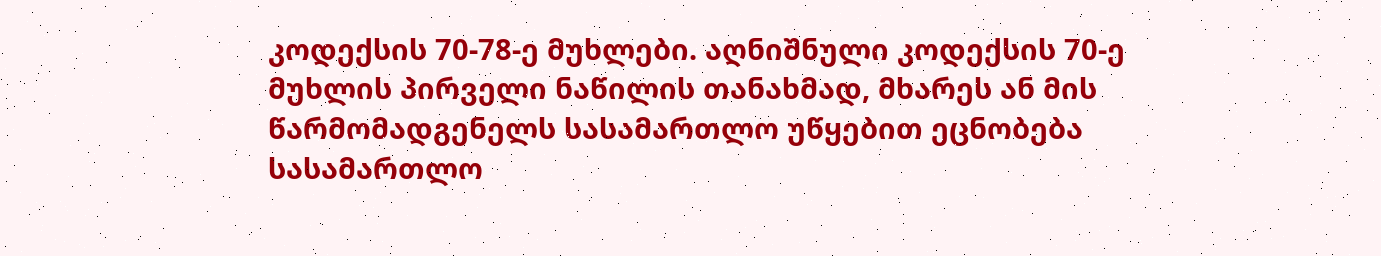კოდექსის 70-78-ე მუხლები. აღნიშნული კოდექსის 70-ე მუხლის პირველი ნაწილის თანახმად, მხარეს ან მის წარმომადგენელს სასამართლო უწყებით ეცნობება სასამართლო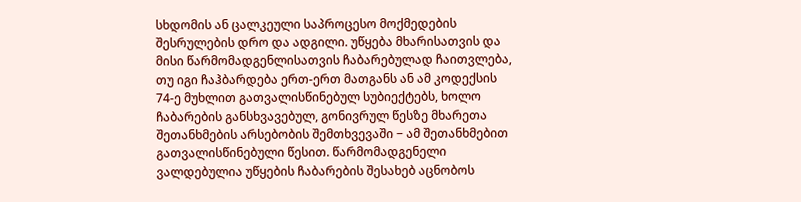სხდომის ან ცალკეული საპროცესო მოქმედების შესრულების დრო და ადგილი. უწყება მხარისათვის და მისი წარმომადგენლისათვის ჩაბარებულად ჩაითვლება, თუ იგი ჩაჰბარდება ერთ-ერთ მათგანს ან ამ კოდექსის 74-ე მუხლით გათვალისწინებულ სუბიექტებს, ხოლო ჩაბარების განსხვავებულ, გონივრულ წესზე მხარეთა შეთანხმების არსებობის შემთხვევაში − ამ შეთანხმებით გათვალისწინებული წესით. წარმომადგენელი ვალდებულია უწყების ჩაბარების შესახებ აცნობოს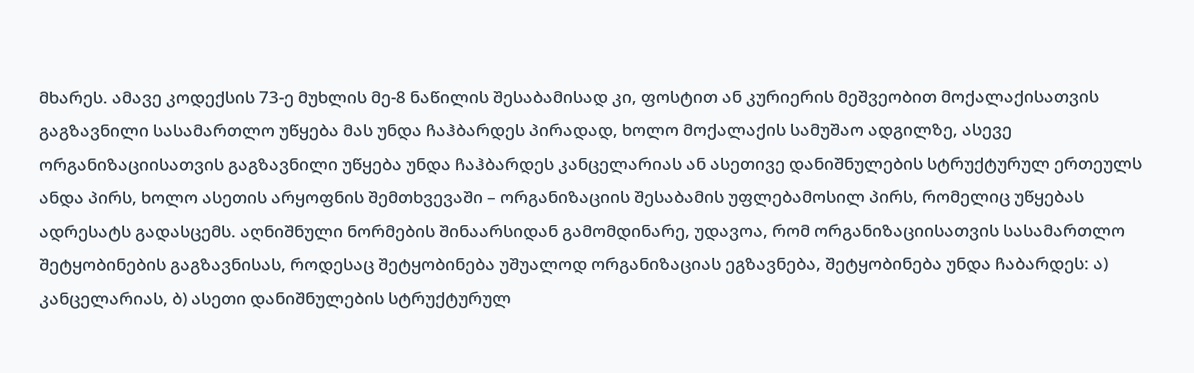მხარეს. ამავე კოდექსის 73-ე მუხლის მე-8 ნაწილის შესაბამისად კი, ფოსტით ან კურიერის მეშვეობით მოქალაქისათვის გაგზავნილი სასამართლო უწყება მას უნდა ჩაჰბარდეს პირადად, ხოლო მოქალაქის სამუშაო ადგილზე, ასევე ორგანიზაციისათვის გაგზავნილი უწყება უნდა ჩაჰბარდეს კანცელარიას ან ასეთივე დანიშნულების სტრუქტურულ ერთეულს ანდა პირს, ხოლო ასეთის არყოფნის შემთხვევაში – ორგანიზაციის შესაბამის უფლებამოსილ პირს, რომელიც უწყებას ადრესატს გადასცემს. აღნიშნული ნორმების შინაარსიდან გამომდინარე, უდავოა, რომ ორგანიზაციისათვის სასამართლო შეტყობინების გაგზავნისას, როდესაც შეტყობინება უშუალოდ ორგანიზაციას ეგზავნება, შეტყობინება უნდა ჩაბარდეს: ა) კანცელარიას, ბ) ასეთი დანიშნულების სტრუქტურულ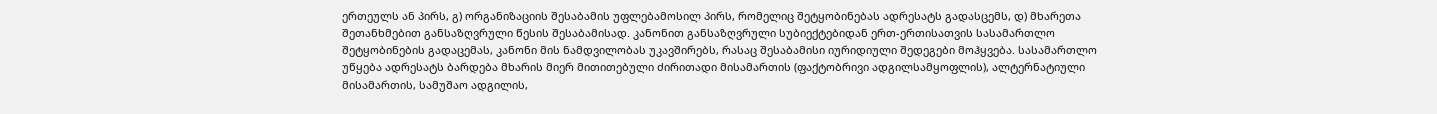ერთეულს ან პირს, გ) ორგანიზაციის შესაბამის უფლებამოსილ პირს, რომელიც შეტყობინებას ადრესატს გადასცემს, დ) მხარეთა შეთანხმებით განსაზღვრული წესის შესაბამისად. კანონით განსაზღვრული სუბიექტებიდან ერთ-ერთისათვის სასამართლო შეტყობინების გადაცემას, კანონი მის ნამდვილობას უკავშირებს, რასაც შესაბამისი იურიდიული შედეგები მოჰყვება. სასამართლო უწყება ადრესატს ბარდება მხარის მიერ მითითებული ძირითადი მისამართის (ფაქტობრივი ადგილსამყოფლის), ალტერნატიული მისამართის, სამუშაო ადგილის,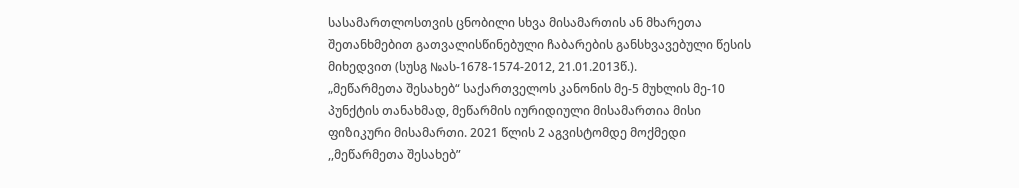სასამართლოსთვის ცნობილი სხვა მისამართის ან მხარეთა შეთანხმებით გათვალისწინებული ჩაბარების განსხვავებული წესის მიხედვით (სუსგ №ას-1678-1574-2012, 21.01.2013წ.).
„მეწარმეთა შესახებ“ საქართველოს კანონის მე-5 მუხლის მე-10 პუნქტის თანახმად, მეწარმის იურიდიული მისამართია მისი ფიზიკური მისამართი. 2021 წლის 2 აგვისტომდე მოქმედი ,,მეწარმეთა შესახებ”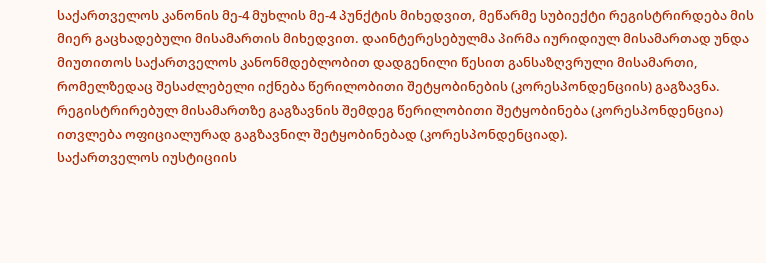საქართველოს კანონის მე-4 მუხლის მე-4 პუნქტის მიხედვით, მეწარმე სუბიექტი რეგისტრირდება მის მიერ გაცხადებული მისამართის მიხედვით. დაინტერესებულმა პირმა იურიდიულ მისამართად უნდა მიუთითოს საქართველოს კანონმდებლობით დადგენილი წესით განსაზღვრული მისამართი, რომელზედაც შესაძლებელი იქნება წერილობითი შეტყობინების (კორესპონდენციის) გაგზავნა. რეგისტრირებულ მისამართზე გაგზავნის შემდეგ წერილობითი შეტყობინება (კორესპონდენცია) ითვლება ოფიციალურად გაგზავნილ შეტყობინებად (კორესპონდენციად).
საქართველოს იუსტიციის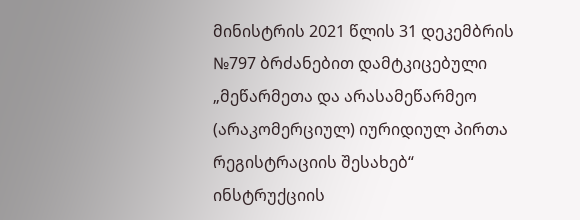მინისტრის 2021 წლის 31 დეკემბრის №797 ბრძანებით დამტკიცებული „მეწარმეთა და არასამეწარმეო (არაკომერციულ) იურიდიულ პირთა რეგისტრაციის შესახებ“ ინსტრუქციის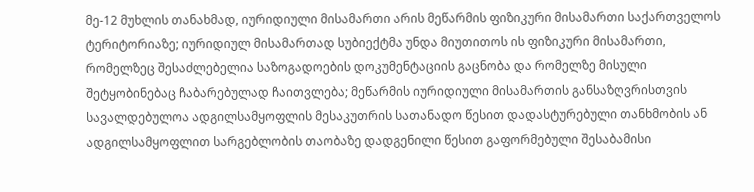მე-12 მუხლის თანახმად, იურიდიული მისამართი არის მეწარმის ფიზიკური მისამართი საქართველოს ტერიტორიაზე; იურიდიულ მისამართად სუბიექტმა უნდა მიუთითოს ის ფიზიკური მისამართი, რომელზეც შესაძლებელია საზოგადოების დოკუმენტაციის გაცნობა და რომელზე მისული შეტყობინებაც ჩაბარებულად ჩაითვლება; მეწარმის იურიდიული მისამართის განსაზღვრისთვის სავალდებულოა ადგილსამყოფლის მესაკუთრის სათანადო წესით დადასტურებული თანხმობის ან ადგილსამყოფლით სარგებლობის თაობაზე დადგენილი წესით გაფორმებული შესაბამისი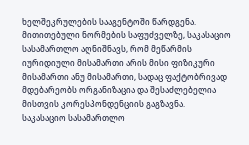ხელშეკრულების სააგენტოში წარდგენა.
მითითებული ნორმების საფუძველზე, საკასაციო სასამართლო აღნიშნავს, რომ მეწარმის იურიდიული მისამართი არის მისი ფიზიკური მისამართი ანუ მისამართი, სადაც ფაქტობრივად მდებარეობს ორგანიზაცია და შესაძლებელია მისთვის კორესპონდენციის გაგზავნა.
საკასაციო სასამართლო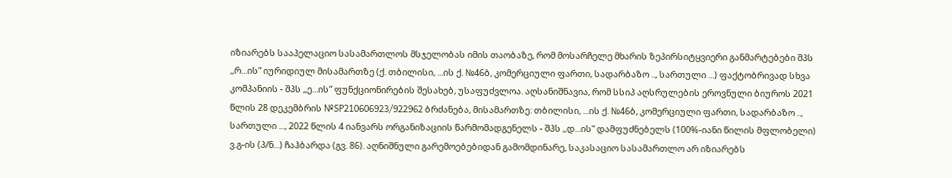იზიარებს სააპელაციო სასამართლოს მსჯელობას იმის თაობაზე, რომ მოსარჩელე მხარის ზეპირსიტყვიერი განმარტებები შპს ,,რ...ის“ იურიდიულ მისამართზე (ქ. თბილისი, ...ის ქ. №46ბ, კომერციული ფართი, სადარბაზო .., სართული ...) ფაქტობრივად სხვა კომპანიის - შპს ,,ე...ის“ ფუნქციონირების შესახებ, უსაფუძვლოა. აღსანიშნავია, რომ სსიპ აღსრულების ეროვნული ბიუროს 2021 წლის 28 დეკემბრის №SP210606923/922962 ბრძანება, მისამართზე: თბილისი, ...ის ქ. №46ბ, კომერციული ფართი, სადარბაზო .., სართული ..., 2022 წლის 4 იანვარს ორგანიზაციის წარმომადგენელს - შპს ,,დ...ის“ დამფუძნებელს (100%-იანი წილის მფლობელი) ვ.გ-ის (პ/ნ...) ჩაჰბარდა (გვ. 86). აღნიშნული გარემოებებიდან გამომდინარე, საკასაციო სასამართლო არ იზიარებს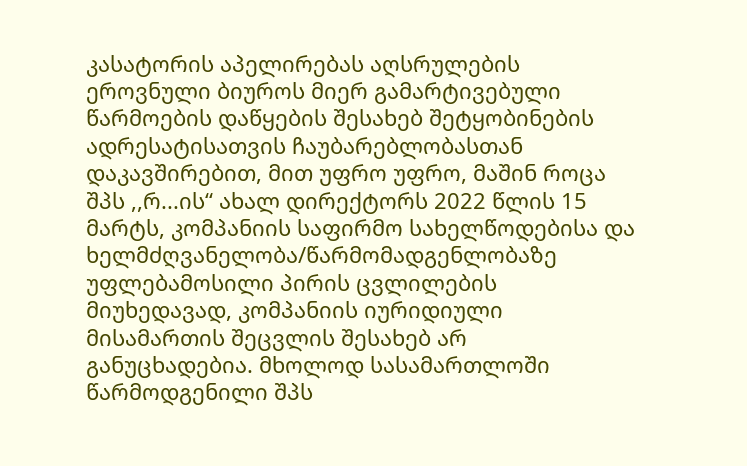კასატორის აპელირებას აღსრულების ეროვნული ბიუროს მიერ გამარტივებული წარმოების დაწყების შესახებ შეტყობინების ადრესატისათვის ჩაუბარებლობასთან დაკავშირებით, მით უფრო უფრო, მაშინ როცა შპს ,,რ...ის“ ახალ დირექტორს 2022 წლის 15 მარტს, კომპანიის საფირმო სახელწოდებისა და ხელმძღვანელობა/წარმომადგენლობაზე უფლებამოსილი პირის ცვლილების მიუხედავად, კომპანიის იურიდიული მისამართის შეცვლის შესახებ არ განუცხადებია. მხოლოდ სასამართლოში წარმოდგენილი შპს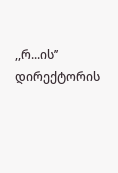,,რ...ის’’ დირექტორის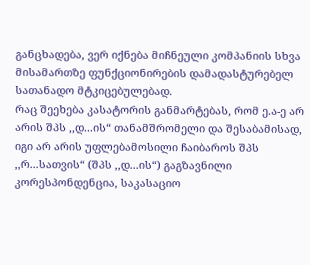განცხადება, ვერ იქნება მიჩნეული კომპანიის სხვა მისამართზე ფუნქციონირების დამადასტურებელ სათანადო მტკიცებულებად.
რაც შეეხება კასატორის განმარტებას, რომ ე.ა-ე არ არის შპს ,,დ...ის“ თანამშრომელი და შესაბამისად, იგი არ არის უფლებამოსილი ჩაიბაროს შპს ,,რ...სათვის“ (შპს ,,დ...ის“) გაგზავნილი კორესპონდენცია, საკასაციო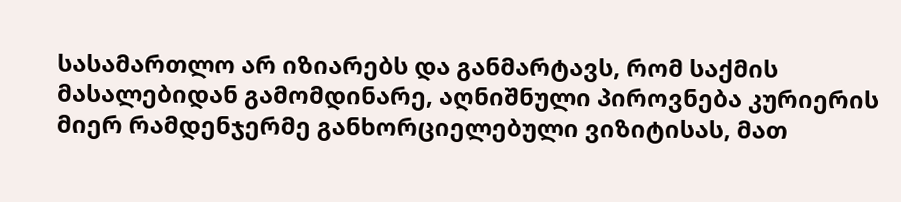სასამართლო არ იზიარებს და განმარტავს, რომ საქმის მასალებიდან გამომდინარე, აღნიშნული პიროვნება კურიერის მიერ რამდენჯერმე განხორციელებული ვიზიტისას, მათ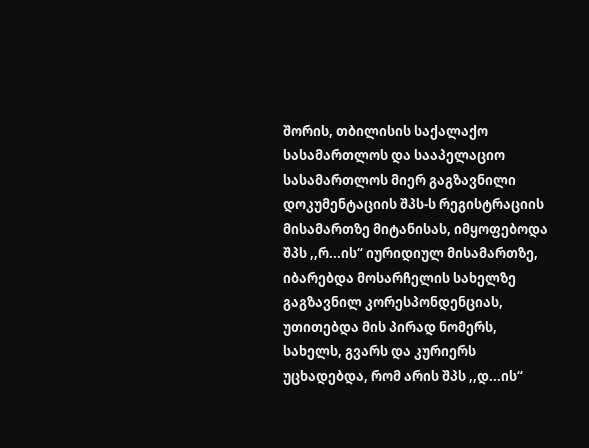შორის, თბილისის საქალაქო სასამართლოს და სააპელაციო სასამართლოს მიერ გაგზავნილი დოკუმენტაციის შპს-ს რეგისტრაციის მისამართზე მიტანისას, იმყოფებოდა შპს ,,რ...ის“ იურიდიულ მისამართზე, იბარებდა მოსარჩელის სახელზე გაგზავნილ კორესპონდენციას, უთითებდა მის პირად ნომერს, სახელს, გვარს და კურიერს უცხადებდა, რომ არის შპს ,,დ...ის“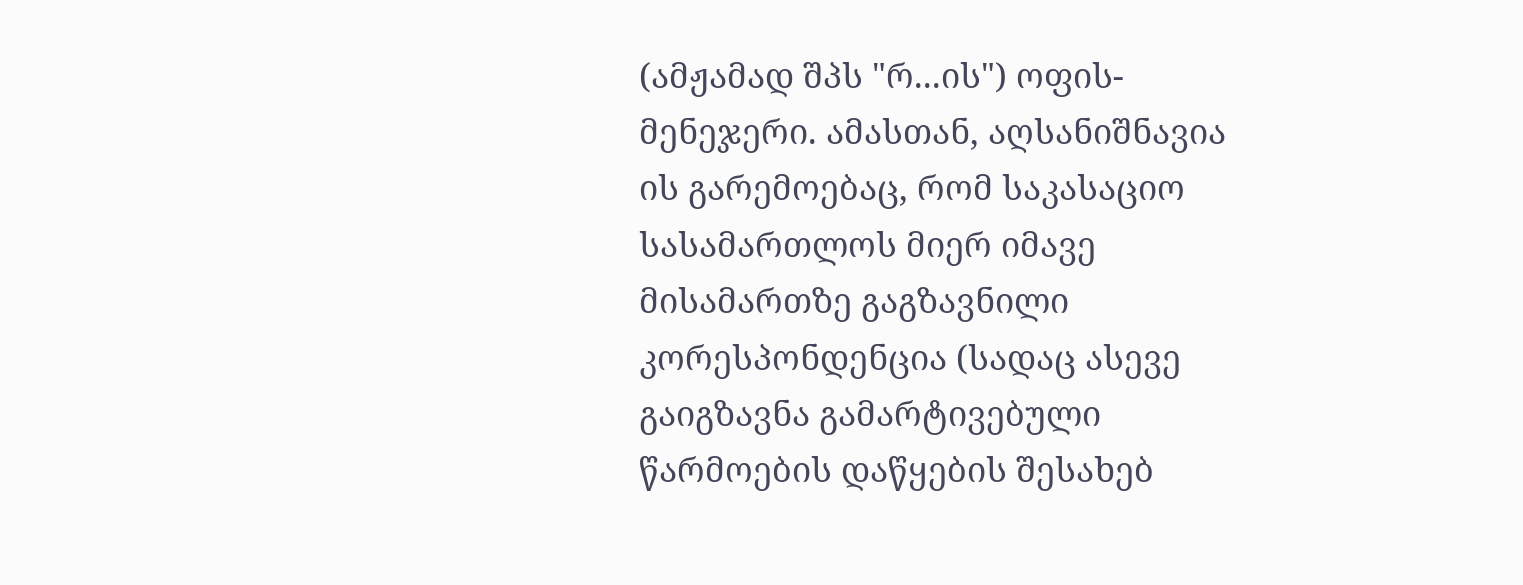(ამჟამად შპს "რ...ის") ოფის-მენეჯერი. ამასთან, აღსანიშნავია ის გარემოებაც, რომ საკასაციო სასამართლოს მიერ იმავე მისამართზე გაგზავნილი კორესპონდენცია (სადაც ასევე გაიგზავნა გამარტივებული წარმოების დაწყების შესახებ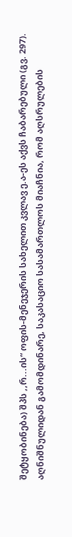შეტყობინება) შპს ,,რ...ის“ ოფის-მენეჯერის სახელით კვლავ ე.ა-ეს აქვს ჩაბარებული (გვ. 297).
აღნიშნულიდან გამომდინარე, საკასაციო სასამართლოს მიაჩნია, რომ აღსრულების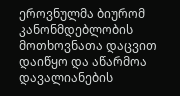ეროვნულმა ბიურომ კანონმდებლობის მოთხოვნათა დაცვით დაიწყო და აწარმოა დავალიანების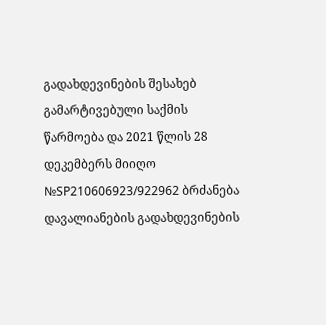გადახდევინების შესახებ გამარტივებული საქმის წარმოება და 2021 წლის 28 დეკემბერს მიიღო №SP210606923/922962 ბრძანება დავალიანების გადახდევინების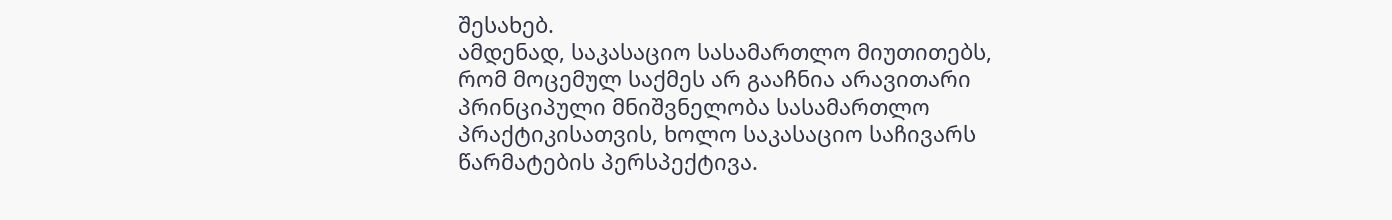შესახებ.
ამდენად, საკასაციო სასამართლო მიუთითებს, რომ მოცემულ საქმეს არ გააჩნია არავითარი პრინციპული მნიშვნელობა სასამართლო პრაქტიკისათვის, ხოლო საკასაციო საჩივარს წარმატების პერსპექტივა.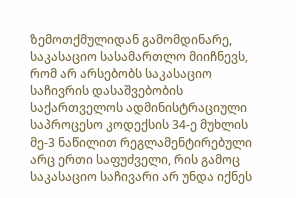ზემოთქმულიდან გამომდინარე, საკასაციო სასამართლო მიიჩნევს, რომ არ არსებობს საკასაციო საჩივრის დასაშვებობის საქართველოს ადმინისტრაციული საპროცესო კოდექსის 34-ე მუხლის მე-3 ნაწილით რეგლამენტირებული არც ერთი საფუძველი, რის გამოც საკასაციო საჩივარი არ უნდა იქნეს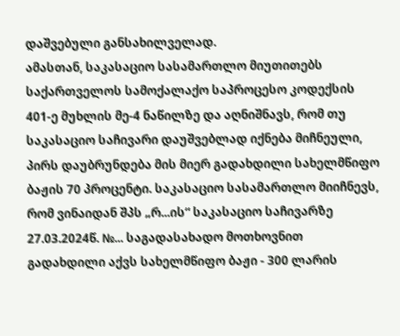დაშვებული განსახილველად.
ამასთან, საკასაციო სასამართლო მიუთითებს საქართველოს სამოქალაქო საპროცესო კოდექსის 401-ე მუხლის მე-4 ნაწილზე და აღნიშნავს, რომ თუ საკასაციო საჩივარი დაუშვებლად იქნება მიჩნეული, პირს დაუბრუნდება მის მიერ გადახდილი სახელმწიფო ბაჟის 70 პროცენტი. საკასაციო სასამართლო მიიჩნევს, რომ ვინაიდან შპს „რ...ის“ საკასაციო საჩივარზე 27.03.2024წ. №... საგადასახადო მოთხოვნით გადახდილი აქვს სახელმწიფო ბაჟი - 300 ლარის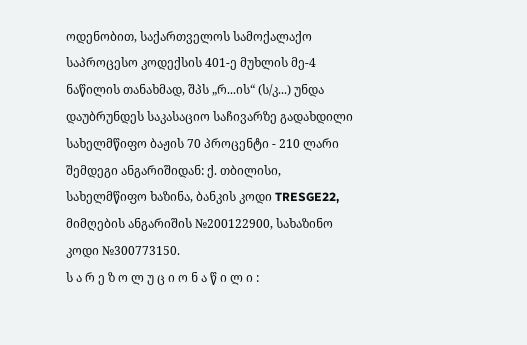ოდენობით, საქართველოს სამოქალაქო საპროცესო კოდექსის 401-ე მუხლის მე-4 ნაწილის თანახმად, შპს „რ...ის“ (ს/კ...) უნდა დაუბრუნდეს საკასაციო საჩივარზე გადახდილი სახელმწიფო ბაჟის 70 პროცენტი - 210 ლარი შემდეგი ანგარიშიდან: ქ. თბილისი, სახელმწიფო ხაზინა, ბანკის კოდი TRESGE22, მიმღების ანგარიშის №200122900, სახაზინო კოდი №300773150.
ს ა რ ე ზ ო ლ უ ც ი ო ნ ა წ ი ლ ი :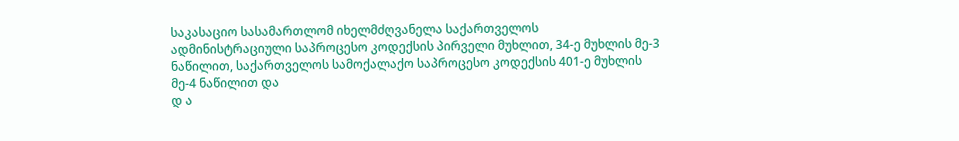საკასაციო სასამართლომ იხელმძღვანელა საქართველოს ადმინისტრაციული საპროცესო კოდექსის პირველი მუხლით, 34-ე მუხლის მე-3 ნაწილით, საქართველოს სამოქალაქო საპროცესო კოდექსის 401-ე მუხლის მე-4 ნაწილით და
დ ა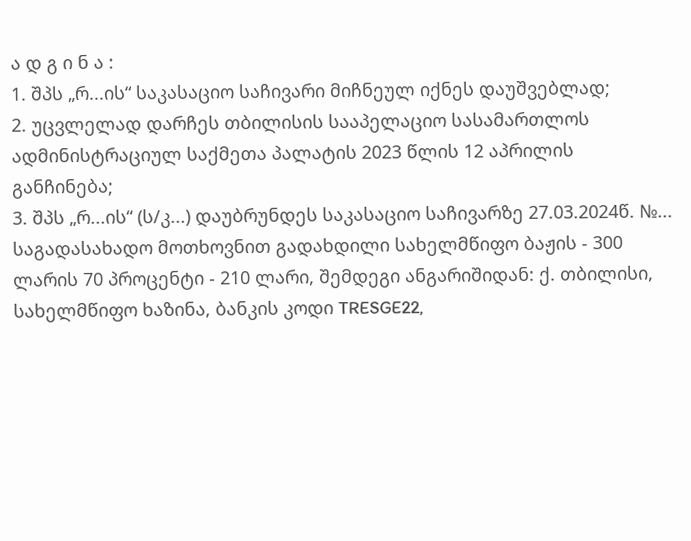ა დ გ ი ნ ა :
1. შპს „რ...ის“ საკასაციო საჩივარი მიჩნეულ იქნეს დაუშვებლად;
2. უცვლელად დარჩეს თბილისის სააპელაციო სასამართლოს ადმინისტრაციულ საქმეთა პალატის 2023 წლის 12 აპრილის განჩინება;
3. შპს „რ...ის“ (ს/კ...) დაუბრუნდეს საკასაციო საჩივარზე 27.03.2024წ. №... საგადასახადო მოთხოვნით გადახდილი სახელმწიფო ბაჟის - 300 ლარის 70 პროცენტი - 210 ლარი, შემდეგი ანგარიშიდან: ქ. თბილისი, სახელმწიფო ხაზინა, ბანკის კოდი TRESGE22,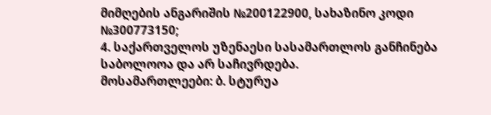მიმღების ანგარიშის №200122900, სახაზინო კოდი №300773150;
4. საქართველოს უზენაესი სასამართლოს განჩინება საბოლოოა და არ საჩივრდება.
მოსამართლეები: ბ. სტურუა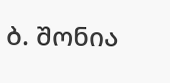ბ. შონია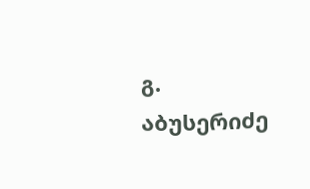გ. აბუსერიძე